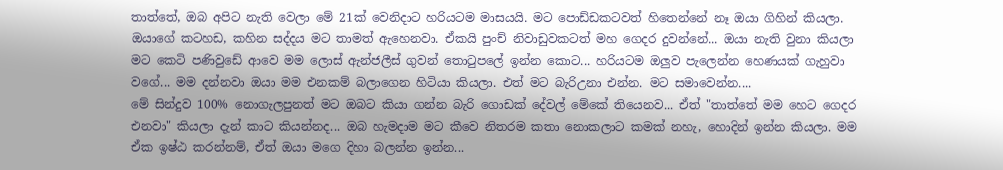තාත්තේ, ඔබ අපිට නැති වෙලා මේ 21ක් වෙනිදාට හරියටම මාසයයි. මට පොඩ්ඩකටවත් හිතෙන්නේ නෑ ඔයා ගිහින් කියලා. ඔයාගේ කටහඩ, කහින සද්දය මට තාමත් ඇහෙනවා. ඒකයි පුංච් නිවාඩුවකටත් මහ ගෙදර දුවන්නේ... ඔයා නැති වුනා කියලා මට කෙටි පණිවුඩේ ආවෙ මම ලොස් ඇන්ජලීස් ගුවන් තොටුපලේ ඉන්න කොට... හරියටම ඔලුව පැලෙන්න හෙණයක් ගැහුවා වගේ... මම දන්නවා ඔයා මම එනකම් බලාගෙන හිටියා කියලා. එත් මට බැරිඋනා එන්න. මට සමාවෙන්න....
මේ සින්දුව 100% නොගැලපුනත් මට ඔබට කියා ගන්න බැරි ගොඩක් දේවල් මේකේ තියෙනව... ඒත් "තාත්තේ මම හෙට ගෙදර එනවා" කියලා දැන් කාට කියන්නද... ඔබ හැමදාම මට කීවෙ නිතරම කතා නොකලාට කමක් නහැ, හොදින් ඉන්න කියලා. මම ඒක ඉෂ්ඨ කරන්නම්, ඒත් ඔයා මගෙ දිහා බලන්න ඉන්න...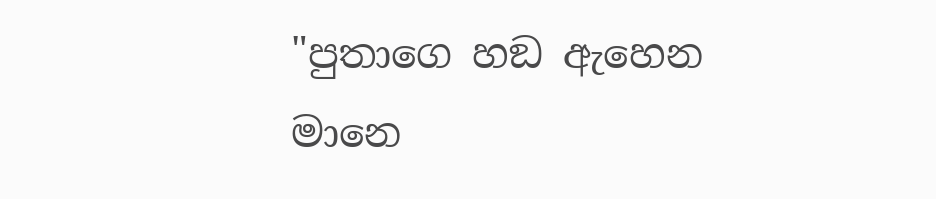"පුතාගෙ හඞ ඇහෙන මානෙ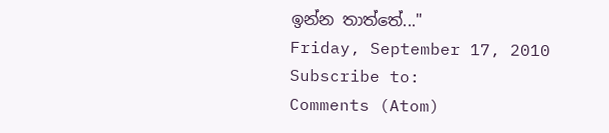ඉන්න තාත්තේ..."
Friday, September 17, 2010
Subscribe to:
Comments (Atom)